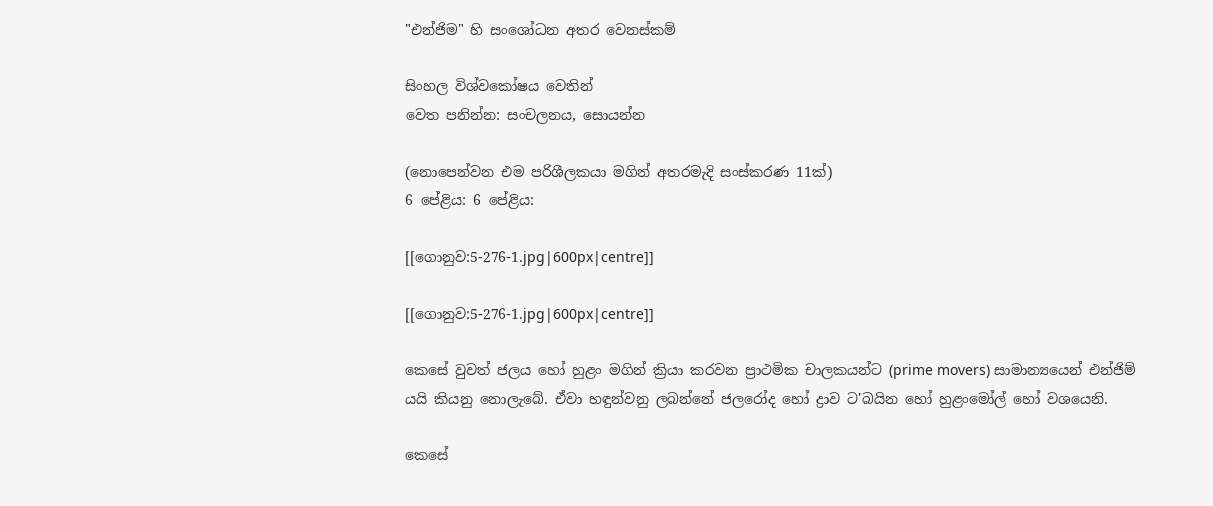"එන්ජිම" හි සංශෝධන අතර වෙනස්කම්

සිංහල විශ්වකෝෂය වෙතින්
වෙත පනින්න: සංචලනය, සොයන්න

(නොපෙන්වන එම පරිශීලකයා මගින් අතරමැදි සංස්කරණ 11ක්)
6 පේළිය: 6 පේළිය:

[[ගොනුව:5-276-1.jpg|600px|centre]]

[[ගොනුව:5-276-1.jpg|600px|centre]]

කෙසේ වුවත් ජලය හෝ හුළං මගින් ක්‍රියා කරවන ප්‍රාථමික චාලකයන්ට (prime movers) සාමාන්‍යයෙන් එන්ජිම් යයි කියනු නොලැබේ. ඒවා හඳුන්වනු ලබන්නේ ජලරෝද හෝ ද්‍රාව ට'බයින හෝ හුළංමෝල් හෝ වශයෙනි.

කෙසේ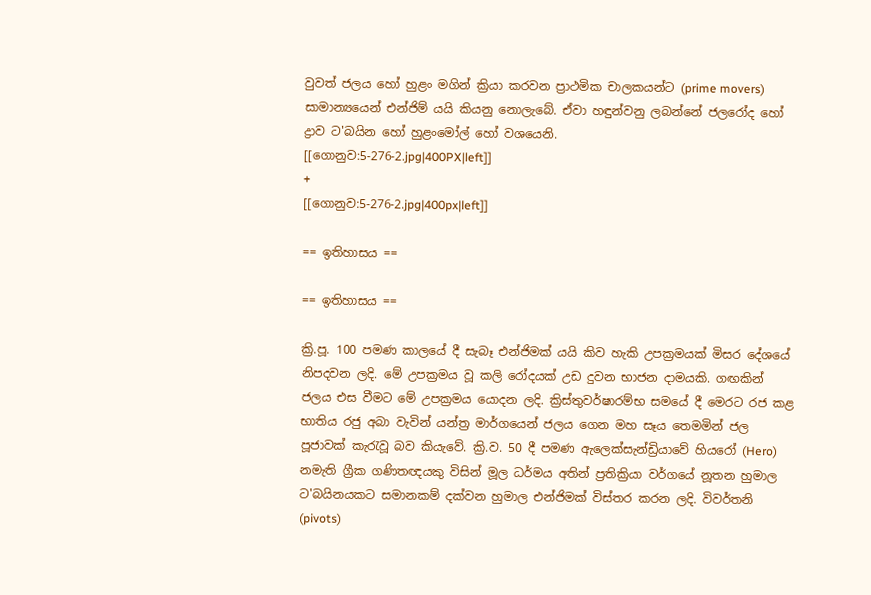වුවත් ජලය හෝ හුළං මගින් ක්‍රියා කරවන ප්‍රාථමික චාලකයන්ට (prime movers) සාමාන්‍යයෙන් එන්ජිම් යයි කියනු නොලැබේ. ඒවා හඳුන්වනු ලබන්නේ ජලරෝද හෝ ද්‍රාව ට'බයින හෝ හුළංමෝල් හෝ වශයෙනි.
[[ගොනුව:5-276-2.jpg|400PX|left]]
+
[[ගොනුව:5-276-2.jpg|400px|left]]

== ඉතිහාසය ==

== ඉතිහාසය ==

ක්‍රි.පූ. 100 පමණ කාලයේ දී සැබෑ එන්ජිමක් යයි කිව හැකි උපක්‍රමයක් මිසර දේශයේ නිපදවන ලදි. මේ උපක්‍රමය වූ කලි රෝදයක් උඩ දුවන භාජන දාමයකි. ගඟකින් ජලය එස වීමට මේ උපක්‍රමය යොදන ලදි. ක්‍රිස්තුවර්ෂාරම්භ සමයේ දී මෙරට රජ කළ භාතිය රජු අබා වැවින් යන්ත්‍ර මාර්ගයෙන් ජලය ගෙන මහ සෑය තෙමමින් ජල පූජාවක් කැරැවූ බව කියැවේ. ක්‍රි.ව. 50 දී පමණ ඇලෙක්සැන්ඩ්‍රියාවේ හියරෝ (Hero) නමැති ග්‍රීක ගණිතඥයකු විසින් මූල ධර්මය අතින් ප්‍රතික්‍රියා වර්ගයේ නූතන හුමාල ට'බයිනයකට සමානකම් දක්වන හුමාල එන්ජිමක් විස්තර කරන ලදි. විවර්තනි (pivots)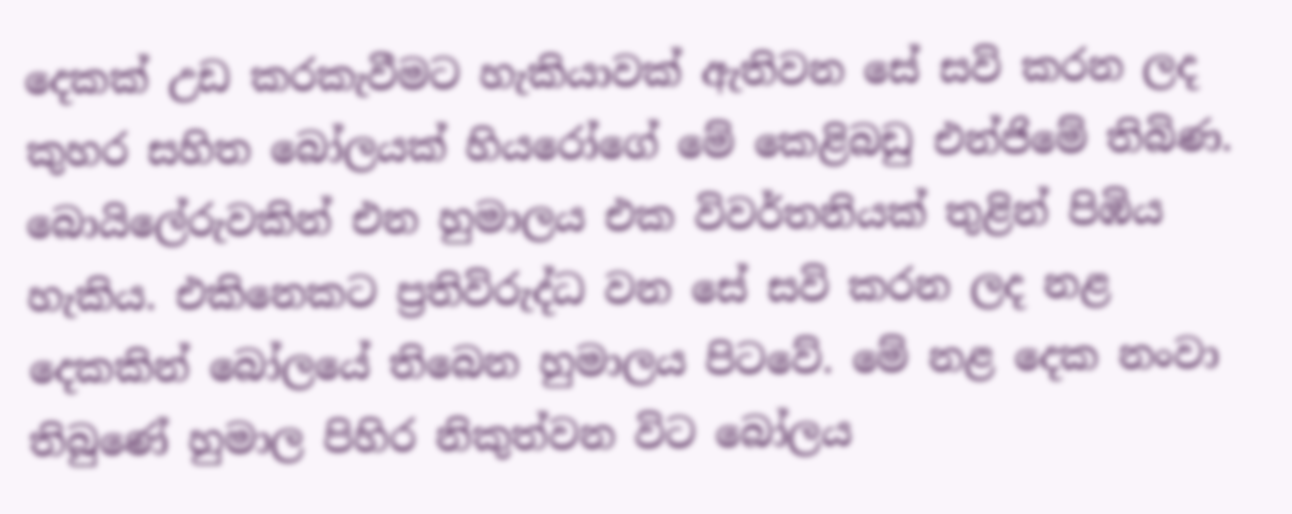දෙකක් උඩ කරකැවීමට හැකියාවක් ඇතිවන සේ සවි කරන ලද කුහර සහිත බෝලයක් හියරෝගේ මේ කෙළිබඩු එන්ජිමේ තිබිණ. බොයිලේරුවකින් එන හුමාලය එක විවර්තනියක් තුළින් පිඹිය හැකිය. එකිනෙකට ප්‍රතිවිරුද්ධ වන සේ සවි කරන ලද නළ දෙකකින් බෝලයේ තිබෙන හුමාලය පිටවේ. මේ නළ දෙක නංවා තිබුණේ හුමාල පිහිර නිකුත්වන විට බෝලය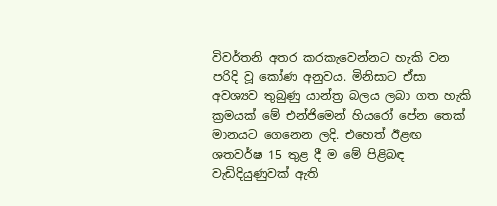විවර්තනි අතර කරකැවෙන්නට හැකි වන පරිදි වූ කෝණ අනුවය. මිනිසාට ඒසා අවශ්‍යව තුබුණු යාන්ත්‍ර බලය ලබා ගත හැකි ක්‍රමයක් මේ එන්ජිමෙන් හියරෝ පේන තෙක් මානයට ගෙනෙන ලදි. එහෙත් ඊළඟ ශතවර්ෂ 15 තුළ දී ම මේ පිළිබඳ වැඩිදියුණුවක් ඇති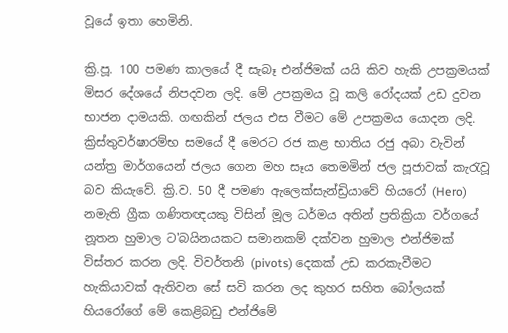වූයේ ඉතා හෙමිනි.

ක්‍රි.පූ. 100 පමණ කාලයේ දී සැබෑ එන්ජිමක් යයි කිව හැකි උපක්‍රමයක් මිසර දේශයේ නිපදවන ලදි. මේ උපක්‍රමය වූ කලි රෝදයක් උඩ දුවන භාජන දාමයකි. ගඟකින් ජලය එස වීමට මේ උපක්‍රමය යොදන ලදි. ක්‍රිස්තුවර්ෂාරම්භ සමයේ දී මෙරට රජ කළ භාතිය රජු අබා වැවින් යන්ත්‍ර මාර්ගයෙන් ජලය ගෙන මහ සෑය තෙමමින් ජල පූජාවක් කැරැවූ බව කියැවේ. ක්‍රි.ව. 50 දී පමණ ඇලෙක්සැන්ඩ්‍රියාවේ හියරෝ (Hero) නමැති ග්‍රීක ගණිතඥයකු විසින් මූල ධර්මය අතින් ප්‍රතික්‍රියා වර්ගයේ නූතන හුමාල ට'බයිනයකට සමානකම් දක්වන හුමාල එන්ජිමක් විස්තර කරන ලදි. විවර්තනි (pivots) දෙකක් උඩ කරකැවීමට හැකියාවක් ඇතිවන සේ සවි කරන ලද කුහර සහිත බෝලයක් හියරෝගේ මේ කෙළිබඩු එන්ජිමේ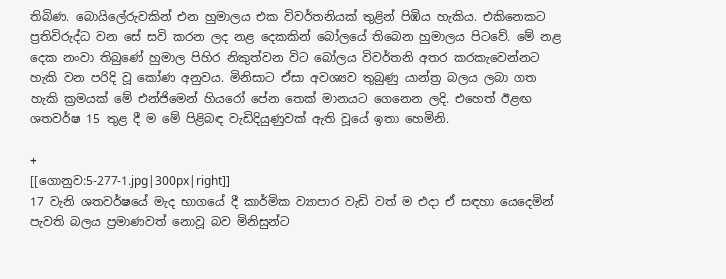තිබිණ. බොයිලේරුවකින් එන හුමාලය එක විවර්තනියක් තුළින් පිඹිය හැකිය. එකිනෙකට ප්‍රතිවිරුද්ධ වන සේ සවි කරන ලද නළ දෙකකින් බෝලයේ තිබෙන හුමාලය පිටවේ. මේ නළ දෙක නංවා තිබුණේ හුමාල පිහිර නිකුත්වන විට බෝලය විවර්තනි අතර කරකැවෙන්නට හැකි වන පරිදි වූ කෝණ අනුවය. මිනිසාට ඒසා අවශ්‍යව තුබුණු යාන්ත්‍ර බලය ලබා ගත හැකි ක්‍රමයක් මේ එන්ජිමෙන් හියරෝ පේන තෙක් මානයට ගෙනෙන ලදි. එහෙත් ඊළඟ ශතවර්ෂ 15 තුළ දී ම මේ පිළිබඳ වැඩිදියුණුවක් ඇති වූයේ ඉතා හෙමිනි.

+
[[ගොනුව:5-277-1.jpg|300px|right]]
17 වැනි ශතවර්ෂයේ මැද භාගයේ දී කාර්මික ව්‍යාපාර වැඩි වත් ම එදා ඒ සඳහා යෙදෙමින් පැවති බලය ප්‍රමාණවත් නොවූ බව මිනිසුන්ට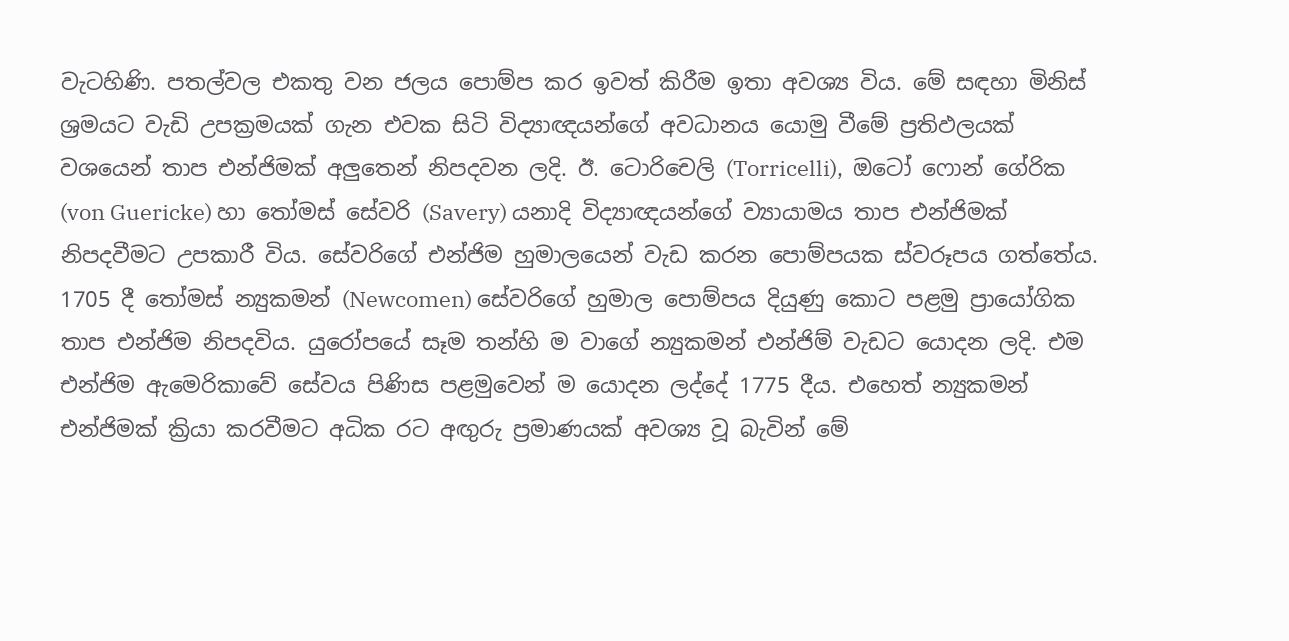වැටහිණි. පතල්වල එකතු වන ජලය පොම්ප කර ඉවත් කිරීම ඉතා අවශ්‍ය විය. මේ සඳහා මිනිස් ශ්‍රමයට වැඩි උපක්‍රමයක් ගැන එවක සිටි විද්‍යාඥයන්ගේ අවධානය යොමු වීමේ ප්‍රතිඵලයක් වශයෙන් තාප එන්ජිමක් අලුතෙන් නිපදවන ලදි. ඊ. ටොරිචෙලි (Torricelli),  ඔටෝ ෆොන් ගේරික (von Guericke) හා තෝමස් සේවරි (Savery) යනාදි විද්‍යාඥයන්ගේ ව්‍යායාමය තාප එන්ජිමක් නිපදවීමට උපකාරී විය. සේවරිගේ එන්ජිම හුමාලයෙන් වැඩ කරන පොම්පයක ස්වරූපය ගත්තේය. 1705 දී තෝමස් න්‍යුකමන් (Newcomen) සේවරිගේ හුමාල පොම්පය දියුණු කොට පළමු ප්‍රායෝගික තාප එන්ජිම නිපදවිය. යුරෝපයේ සෑම තන්හි ම වාගේ න්‍යුකමන් එන්ජිම් වැඩට යොදන ලදි. එම එන්ජිම ඇමෙරිකාවේ සේවය පිණිස පළමුවෙන් ම යොදන ලද්දේ 1775 දීය. එහෙත් න්‍යුකමන් එන්ජිමක් ක්‍රියා කරවීමට අධික රට අඟුරු ප්‍රමාණයක් අවශ්‍ය වූ බැවින් මේ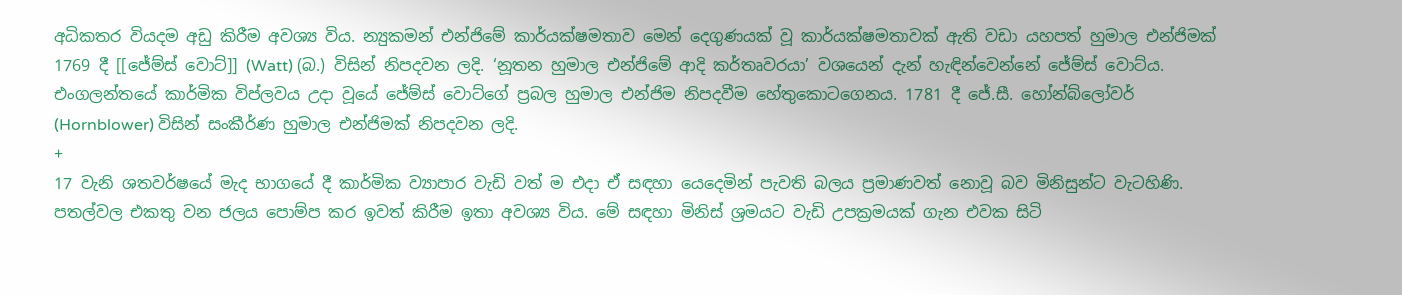අධිකතර වියදම අඩු කිරීම අවශ්‍ය විය. න්‍යුකමන් එන්ජිමේ කාර්යක්ෂමතාව මෙන් දෙගුණයක් වූ කාර්යක්ෂමතාවක් ඇති වඩා යහපත් හුමාල එන්ජිමක් 1769 දී [[ජේම්ස් වොට්]] (Watt) (බ.) විසින් නිපදවන ලදි. ‘නූතන හුමාල එන්ජිමේ ආදි කර්තෘවරයා’ වශයෙන් දැන් හැඳින්වෙන්නේ ජේම්ස් වොට්ය. එංගලන්තයේ කාර්මික විප්ලවය උදා වූයේ ජේම්ස් වොට්ගේ ප්‍රබල හුමාල එන්ජිම නිපදවීම හේතුකොටගෙනය. 1781 දී ජේ.සී. හෝන්බ්ලෝවර් (Hornblower) විසින් සංකීර්ණ හුමාල එන්ජිමක් නිපදවන ලදි.
+
17 වැනි ශතවර්ෂයේ මැද භාගයේ දී කාර්මික ව්‍යාපාර වැඩි වත් ම එදා ඒ සඳහා යෙදෙමින් පැවති බලය ප්‍රමාණවත් නොවූ බව මිනිසුන්ට වැටහිණි. පතල්වල එකතු වන ජලය පොම්ප කර ඉවත් කිරීම ඉතා අවශ්‍ය විය. මේ සඳහා මිනිස් ශ්‍රමයට වැඩි උපක්‍රමයක් ගැන එවක සිටි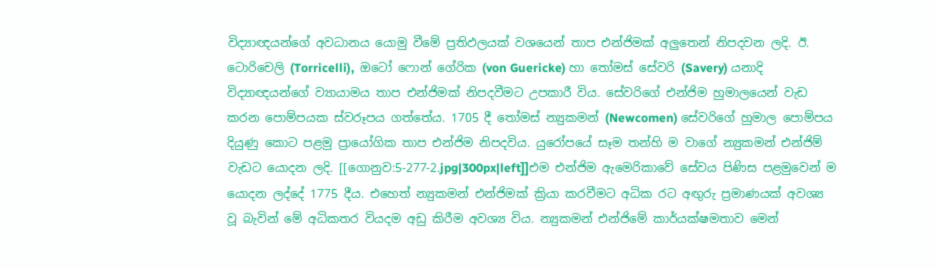විද්‍යාඥයන්ගේ අවධානය යොමු වීමේ ප්‍රතිඵලයක් වශයෙන් තාප එන්ජිමක් අලුතෙන් නිපදවන ලදි. ඊ. ටොරිචෙලි (Torricelli),  ඔටෝ ෆොන් ගේරික (von Guericke) හා තෝමස් සේවරි (Savery) යනාදි විද්‍යාඥයන්ගේ ව්‍යායාමය තාප එන්ජිමක් නිපදවීමට උපකාරී විය. සේවරිගේ එන්ජිම හුමාලයෙන් වැඩ කරන පොම්පයක ස්වරූපය ගත්තේය. 1705 දී තෝමස් න්‍යුකමන් (Newcomen) සේවරිගේ හුමාල පොම්පය දියුණු කොට පළමු ප්‍රායෝගික තාප එන්ජිම නිපදවිය. යුරෝපයේ සෑම තන්හි ම වාගේ න්‍යුකමන් එන්ජිම් වැඩට යොදන ලදි. [[ගොනුව:5-277-2.jpg|300px|left]]එම එන්ජිම ඇමෙරිකාවේ සේවය පිණිස පළමුවෙන් ම යොදන ලද්දේ 1775 දීය. එහෙත් න්‍යුකමන් එන්ජිමක් ක්‍රියා කරවීමට අධික රට අඟුරු ප්‍රමාණයක් අවශ්‍ය වූ බැවින් මේ අධිකතර වියදම අඩු කිරීම අවශ්‍ය විය. න්‍යුකමන් එන්ජිමේ කාර්යක්ෂමතාව මෙන්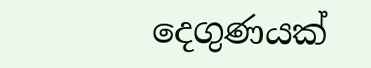දෙගුණයක්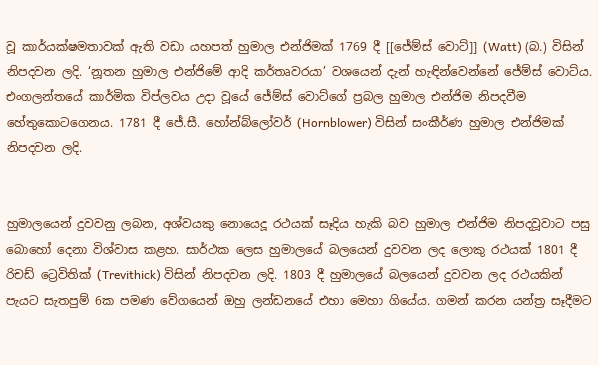වූ කාර්යක්ෂමතාවක් ඇති වඩා යහපත් හුමාල එන්ජිමක් 1769 දී [[ජේම්ස් වොට්]] (Watt) (බ.) විසින් නිපදවන ලදි. ‘නූතන හුමාල එන්ජිමේ ආදි කර්තෘවරයා’ වශයෙන් දැන් හැඳින්වෙන්නේ ජේම්ස් වොට්ය. එංගලන්තයේ කාර්මික විප්ලවය උදා වූයේ ජේම්ස් වොට්ගේ ප්‍රබල හුමාල එන්ජිම නිපදවීම හේතුකොටගෙනය. 1781 දී ජේ.සී. හෝන්බ්ලෝවර් (Hornblower) විසින් සංකීර්ණ හුමාල එන්ජිමක් නිපදවන ලදි.


හුමාලයෙන් දුවවනු ලබන, අශ්වයකු නොයෙදූ රථයක් සෑදිය හැකි බව හුමාල එන්ජිම නිපදවූවාට පසු බොහෝ දෙනා විශ්වාස කළහ. සාර්ථක ලෙස හුමාලයේ බලයෙන් දුවවන ලද ලොකු රථයක් 1801 දී රිචඩ් ට්‍රෙවිතික් (Trevithick) විසින් නිපදවන ලදි. 1803 දී හුමාලයේ බලයෙන් දුවවන ලද රථයකින් පැයට සැතපුම් 6ක පමණ වේගයෙන් ඔහු ලන්ඩනයේ එහා මෙහා ගියේය. ගමන් කරන යන්ත්‍ර සෑදීමට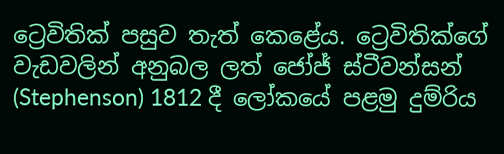ට්‍රෙවිතික් පසුව තැත් කෙළේය. ට්‍රෙවිතික්ගේ වැඩවලින් අනුබල ලත් ජෝජ් ස්ටීවන්සන් (Stephenson) 1812 දී ලෝකයේ පළමු දුම්රිය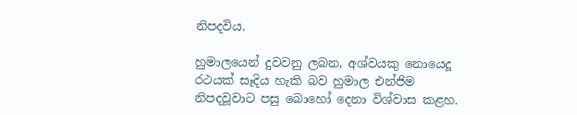නිපදවිය.

හුමාලයෙන් දුවවනු ලබන, අශ්වයකු නොයෙදූ රථයක් සෑදිය හැකි බව හුමාල එන්ජිම නිපදවූවාට පසු බොහෝ දෙනා විශ්වාස කළහ.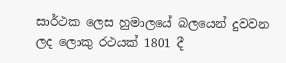සාර්ථක ලෙස හුමාලයේ බලයෙන් දුවවන ලද ලොකු රථයක් 1801 දී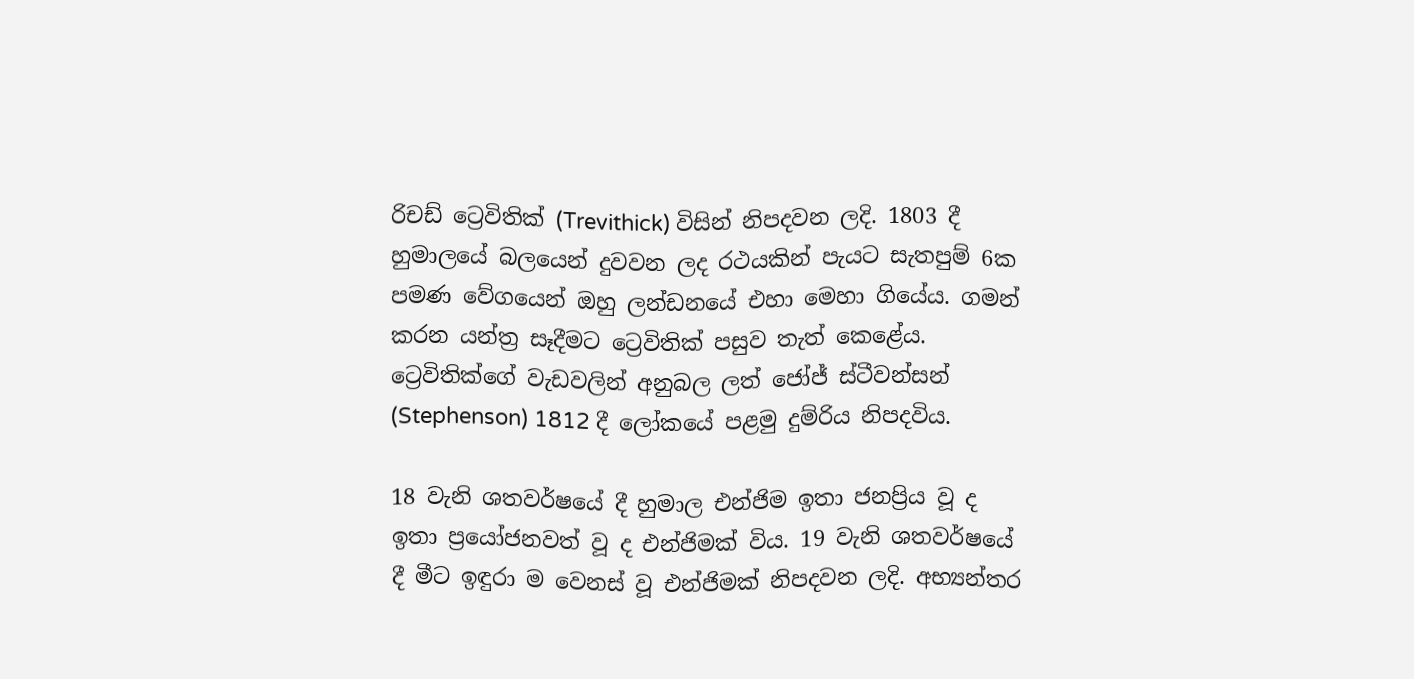රිචඩ් ට්‍රෙවිතික් (Trevithick) විසින් නිපදවන ලදි. 1803 දී හුමාලයේ බලයෙන් දුවවන ලද රථයකින් පැයට සැතපුම් 6ක පමණ වේගයෙන් ඔහු ලන්ඩනයේ එහා මෙහා ගියේය. ගමන් කරන යන්ත්‍ර සෑදීමට ට්‍රෙවිතික් පසුව තැත් කෙළේය. ට්‍රෙවිතික්ගේ වැඩවලින් අනුබල ලත් ජෝජ් ස්ටීවන්සන් (Stephenson) 1812 දී ලෝකයේ පළමු දුම්රිය නිපදවිය.

18 වැනි ශතවර්ෂයේ දී හුමාල එන්ජිම ඉතා ජනප්‍රිය වූ ද ඉතා ප්‍රයෝජනවත් වූ ද එන්ජිමක් විය. 19 වැනි ශතවර්ෂයේ දී මීට ඉඳුරා ම වෙනස් වූ එන්ජිමක් නිපදවන ලදි. අභ්‍යන්තර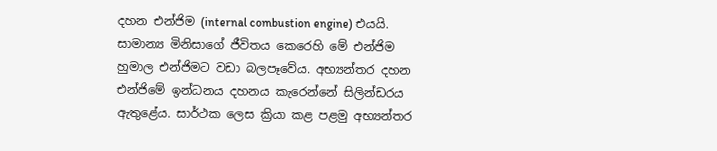දහන එන්ජිම (internal combustion engine) එයයි. සාමාන්‍ය මිනිසාගේ ජීවිතය කෙරෙහි මේ එන්ජිම හුමාල එන්ජිමට වඩා බලපෑවේය. අභ්‍යන්තර දහන එන්ජිමේ ඉන්ධනය දහනය කැරෙන්නේ සිලින්ඩරය ඇතුළේය. සාර්ථක ලෙස ක්‍රියා කළ පළමු අභ්‍යන්තර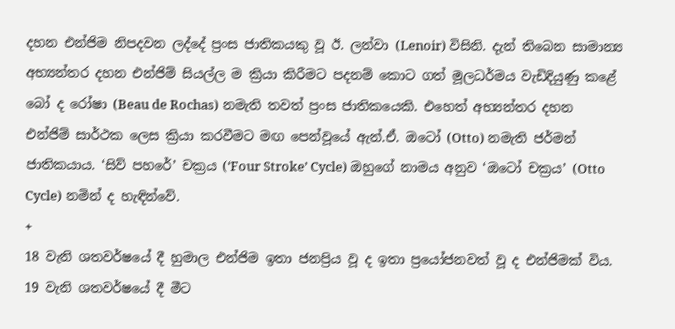දහන එන්ජිම නිපදවන ලද්දේ ප්‍රංස ජාතිකයකු වූ ඊ. ලන්වා (Lenoir) විසිනි. දැන් තිබෙන සාමාන්‍ය අභ්‍යන්තර දහන එන්ජිම් සියල්ල ම ක්‍රියා කිරීමට පදනම් කොට ගත් මූලධර්මය වැඩිදියුණු කළේ බෝ ද රෝෂා (Beau de Rochas) නමැති තවත් ප්‍රංස ජාතිකයෙකි. එහෙත් අභ්‍යන්තර දහන එන්ජිම් සාර්ථක ලෙස ක්‍රියා කරවීමට මඟ පෙන්වූයේ ඇන්.ඒ. ඔටෝ (Otto) නමැති ජර්මන් ජාතිකයාය. ‘සිව් පහරේ’ චක්‍රය (‘Four Stroke’ Cycle) ඔහුගේ නාමය අනුව ‘ඔටෝ චක්‍රය’ (Otto Cycle) නමින් ද හැඳින්වේ.
+
18 වැනි ශතවර්ෂයේ දී හුමාල එන්ජිම ඉතා ජනප්‍රිය වූ ද ඉතා ප්‍රයෝජනවත් වූ ද එන්ජිමක් විය. 19 වැනි ශතවර්ෂයේ දී මීට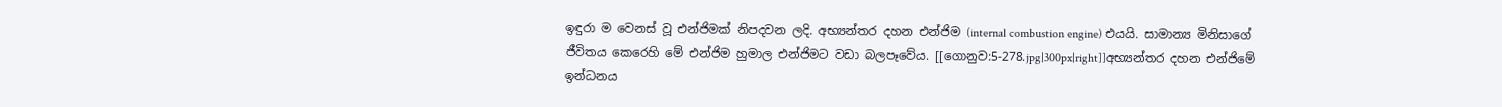ඉඳුරා ම වෙනස් වූ එන්ජිමක් නිපදවන ලදි. අභ්‍යන්තර දහන එන්ජිම (internal combustion engine) එයයි. සාමාන්‍ය මිනිසාගේ ජීවිතය කෙරෙහි මේ එන්ජිම හුමාල එන්ජිමට වඩා බලපෑවේය. [[ගොනුව:5-278.jpg|300px|right]]අභ්‍යන්තර දහන එන්ජිමේ ඉන්ධනය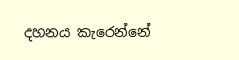දහනය කැරෙන්නේ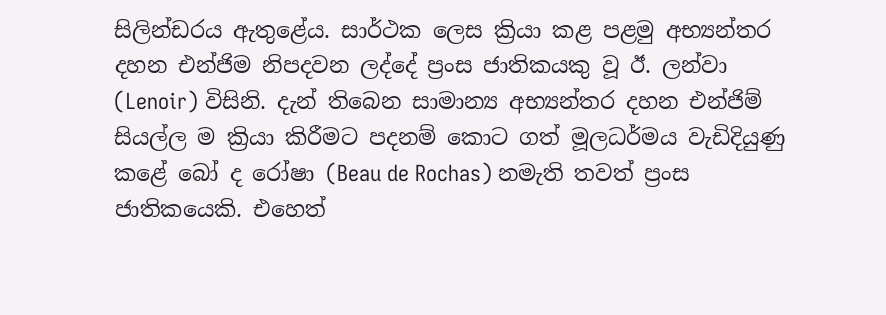සිලින්ඩරය ඇතුළේය. සාර්ථක ලෙස ක්‍රියා කළ පළමු අභ්‍යන්තර දහන එන්ජිම නිපදවන ලද්දේ ප්‍රංස ජාතිකයකු වූ ඊ. ලන්වා (Lenoir) විසිනි. දැන් තිබෙන සාමාන්‍ය අභ්‍යන්තර දහන එන්ජිම් සියල්ල ම ක්‍රියා කිරීමට පදනම් කොට ගත් මූලධර්මය වැඩිදියුණු කළේ බෝ ද රෝෂා (Beau de Rochas) නමැති තවත් ප්‍රංස ජාතිකයෙකි. එහෙත්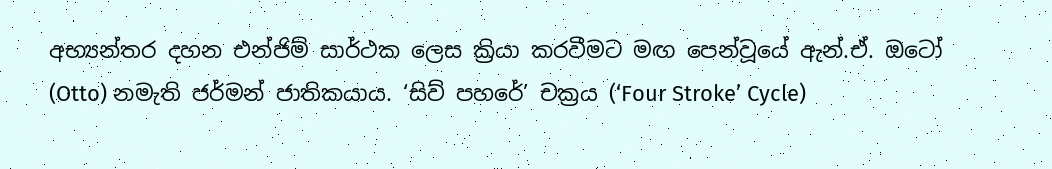අභ්‍යන්තර දහන එන්ජිම් සාර්ථක ලෙස ක්‍රියා කරවීමට මඟ පෙන්වූයේ ඇන්.ඒ. ඔටෝ (Otto) නමැති ජර්මන් ජාතිකයාය. ‘සිව් පහරේ’ චක්‍රය (‘Four Stroke’ Cycle)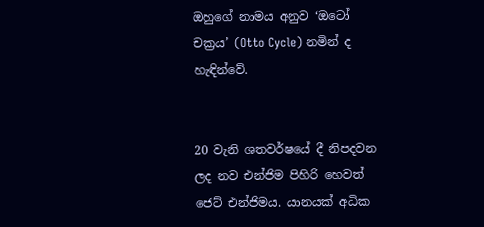ඔහුගේ නාමය අනුව ‘ඔටෝ චක්‍රය’ (Otto Cycle) නමින් ද හැඳින්වේ.


20 වැනි ශතවර්ෂයේ දී නිපදවන ලද නව එන්ජිම පිහිරි හෙවත් ජෙට් එන්ජිමය. යානයක් අධික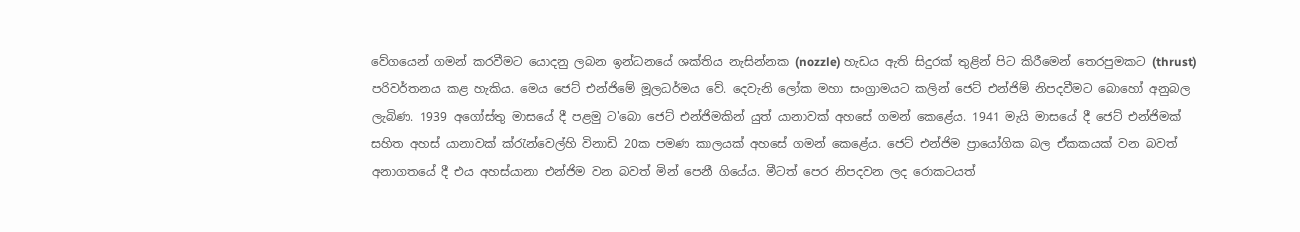වේගයෙන් ගමන් කරවීමට යොදනු ලබන ඉන්ධනයේ ශක්තිය නැසින්නක (nozzle) හැඩය ඇති සිදුරක් තුළින් පිට කිරීමෙන් තෙරපුමකට (thrust) පරිවර්තනය කළ හැකිය. මෙය ජෙට් එන්ජිමේ මූලධර්මය වේ. දෙවැනි ලෝක මහා සංග්‍රාමයට කලින් ජෙට් එන්ජිම් නිපදවීමට බොහෝ අනුබල ලැබිණ. 1939 අගෝස්තු මාසයේ දී පළමු ට'බො ජෙට් එන්ජිමකින් යුත් යානාවක් අහසේ ගමන් කෙළේය. 1941 මැයි මාසයේ දී ජෙට් එන්ජිමක් සහිත අහස් යානාවක් ක්රැන්වෙල්හි විනාඩි 20ක පමණ කාලයක් අහසේ ගමන් කෙළේය. ජෙට් එන්ජිම ප්‍රායෝගික බල ඒකකයක් වන බවත් අනාගතයේ දී එය අහස්යානා එන්ජිම වන බවත් මින් පෙනී ගියේය. මීටත් පෙර නිපදවන ලද රොකටයත්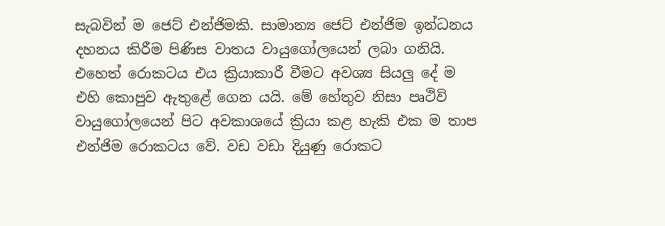සැබවින් ම ජෙට් එන්ජිමකි. සාමාන්‍ය ජෙට් එන්ජිම ඉන්ධනය දහනය කිරීම පිණිස වාතය වායුගෝලයෙන් ලබා ගනියි. එහෙත් රොකටය එය ක්‍රියාකාරී වීමට අවශ්‍ය සියලු දේ ම එහි කොපුව ඇතුළේ ගෙන යයි. මේ හේතුව නිසා පෘථිවි වායුගෝලයෙන් පිට අවකාශයේ ක්‍රියා කළ හැකි එක ම තාප එන්ජිම රොකටය වේ. වඩ වඩා දියුණු රොකට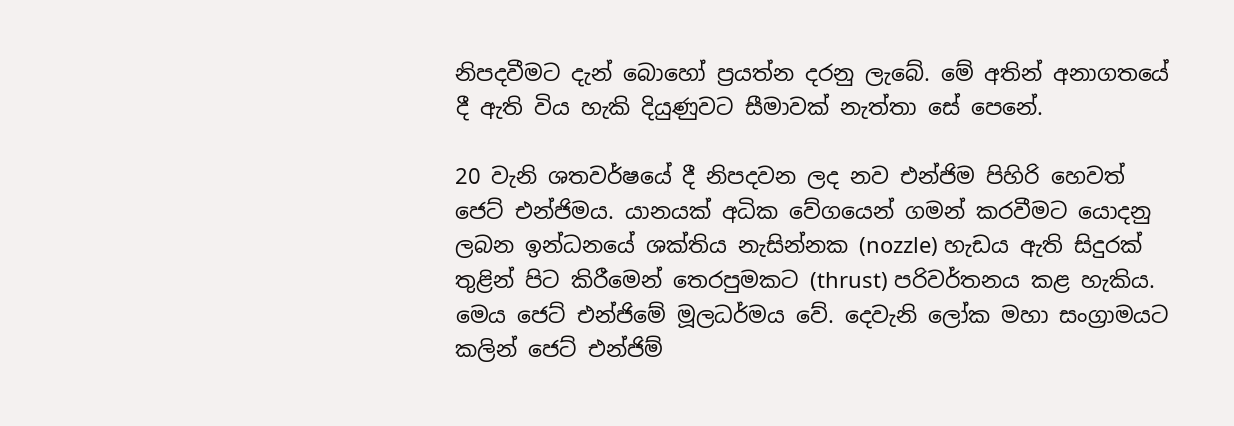නිපදවීමට දැන් බොහෝ ප්‍රයත්න දරනු ලැබේ. මේ අතින් අනාගතයේ දී ඇති විය හැකි දියුණුවට සීමාවක් නැත්තා සේ පෙනේ.

20 වැනි ශතවර්ෂයේ දී නිපදවන ලද නව එන්ජිම පිහිරි හෙවත් ජෙට් එන්ජිමය. යානයක් අධික වේගයෙන් ගමන් කරවීමට යොදනු ලබන ඉන්ධනයේ ශක්තිය නැසින්නක (nozzle) හැඩය ඇති සිදුරක් තුළින් පිට කිරීමෙන් තෙරපුමකට (thrust) පරිවර්තනය කළ හැකිය. මෙය ජෙට් එන්ජිමේ මූලධර්මය වේ. දෙවැනි ලෝක මහා සංග්‍රාමයට කලින් ජෙට් එන්ජිම්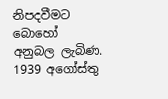නිපදවීමට බොහෝ අනුබල ලැබිණ. 1939 අගෝස්තු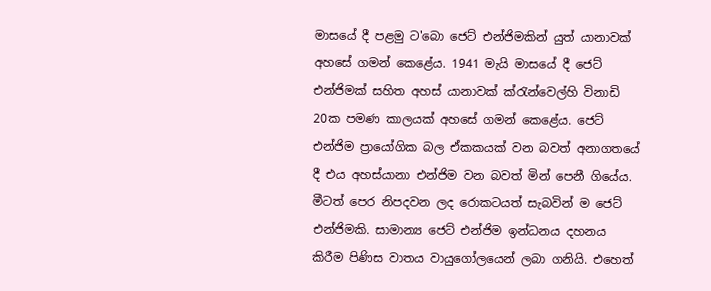මාසයේ දී පළමු ට'බො ජෙට් එන්ජිමකින් යුත් යානාවක් අහසේ ගමන් කෙළේය. 1941 මැයි මාසයේ දී ජෙට් එන්ජිමක් සහිත අහස් යානාවක් ක්රැන්වෙල්හි විනාඩි 20ක පමණ කාලයක් අහසේ ගමන් කෙළේය. ජෙට් එන්ජිම ප්‍රායෝගික බල ඒකකයක් වන බවත් අනාගතයේ දී එය අහස්යානා එන්ජිම වන බවත් මින් පෙනී ගියේය. මීටත් පෙර නිපදවන ලද රොකටයත් සැබවින් ම ජෙට් එන්ජිමකි. සාමාන්‍ය ජෙට් එන්ජිම ඉන්ධනය දහනය කිරීම පිණිස වාතය වායුගෝලයෙන් ලබා ගනියි. එහෙත්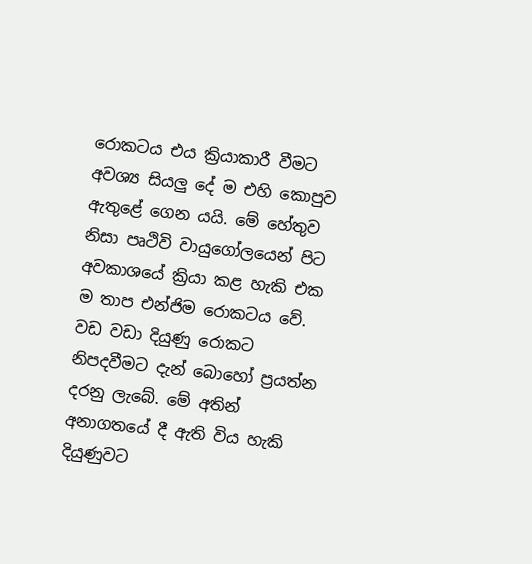රොකටය එය ක්‍රියාකාරී වීමට අවශ්‍ය සියලු දේ ම එහි කොපුව ඇතුළේ ගෙන යයි. මේ හේතුව නිසා පෘථිවි වායුගෝලයෙන් පිට අවකාශයේ ක්‍රියා කළ හැකි එක ම තාප එන්ජිම රොකටය වේ. වඩ වඩා දියුණු රොකට නිපදවීමට දැන් බොහෝ ප්‍රයත්න දරනු ලැබේ. මේ අතින් අනාගතයේ දී ඇති විය හැකි දියුණුවට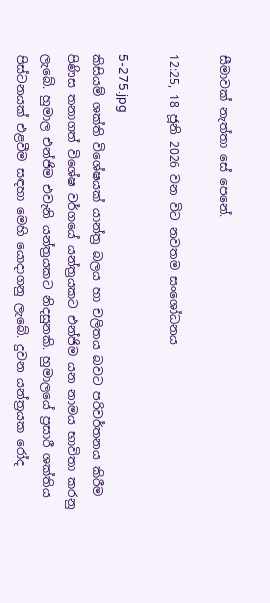සීමාවක් නැත්තා සේ පෙනේ.

12:25, 18 ජූනි 2026 වන විට නවතම සංශෝධනය

5-275.jpg
කිසියම් ශක්ති විශේෂයක් යාන්ත්‍ර බලය හා චලිතය බවට පරිවර්තනය කිරීම පිණිස තනාගත් විශේෂ වර්ගයේ යන්ත්‍රයකට එන්ජිම යන නාමය භාවිතා කරනු ලැබේ. හුමාල එන්ජිම එවැනි යන්ත්‍රයකට නිදසුනකි. හුමාලයේ ප්‍රසාරී ශක්තිය පිස්ටනයක් එළවීම සඳහා මෙහි යොදාගනු ලැබේ. දුවන යන්ත්‍රයක රෝද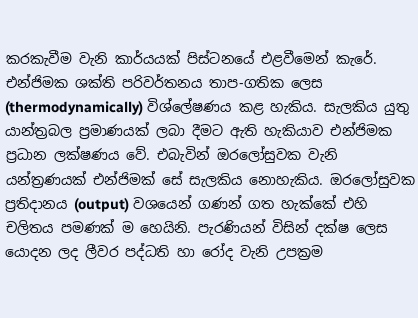කරකැවීම වැනි කාර්යයක් පිස්ටනයේ එළවීමෙන් කැරේ. එන්ජිමක ශක්ති පරිවර්තනය තාප-ගතික ලෙස (thermodynamically) විශ්ලේෂණය කළ හැකිය. සැලකිය යුතු යාන්ත්‍රබල ප්‍රමාණයක් ලබා දීමට ඇති හැකියාව එන්ජිමක ප්‍රධාන ලක්ෂණය වේ. එබැවින් ඔරලෝසුවක වැනි යන්ත්‍රණයක් එන්ජිමක් සේ සැලකිය නොහැකිය. ඔරලෝසුවක ප්‍රතිදානය (output) වශයෙන් ගණන් ගත හැක්කේ එහි චලිතය පමණක් ම හෙයිනි. පැරණියන් විසින් දක්ෂ ලෙස යොදන ලද ලීවර පද්ධති හා රෝද වැනි උපක්‍රම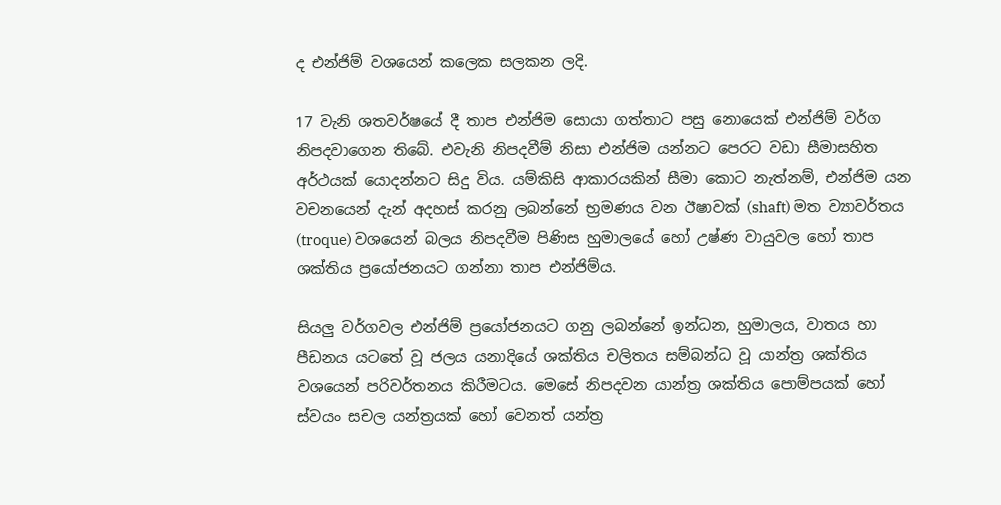ද එන්ජිම් වශයෙන් කලෙක සලකන ලදි.

17 වැනි ශතවර්ෂයේ දී තාප එන්ජිම සොයා ගත්තාට පසු නොයෙක් එන්ජිම් වර්ග නිපදවාගෙන තිබේ. එවැනි නිපදවීම් නිසා එන්ජිම යන්නට පෙරට වඩා සීමාසහිත අර්ථයක් යොදන්නට සිදු විය. යම්කිසි ආකාරයකින් සීමා කොට නැත්නම්, එන්ජිම යන වචනයෙන් දැන් අදහස් කරනු ලබන්නේ භ්‍රමණය වන ඊෂාවක් (shaft) මත ව්‍යාවර්තය (troque) වශයෙන් බලය නිපදවීම පිණිස හුමාලයේ හෝ උෂ්ණ වායුවල හෝ තාප ශක්තිය ප්‍රයෝජනයට ගන්නා තාප එන්ජිම්ය.

සියලු වර්ගවල එන්ජිම් ප්‍රයෝජනයට ගනු ලබන්නේ ඉන්ධන, හුමාලය, වාතය හා පීඩනය යටතේ වූ ජලය යනාදියේ ශක්තිය චලිතය සම්බන්ධ වූ යාන්ත්‍ර ශක්තිය වශයෙන් පරිවර්තනය කිරීමටය. මෙසේ නිපදවන යාන්ත්‍ර ශක්තිය පොම්පයක් හෝ ස්වයං සචල යන්ත්‍රයක් හෝ වෙනත් යන්ත්‍ර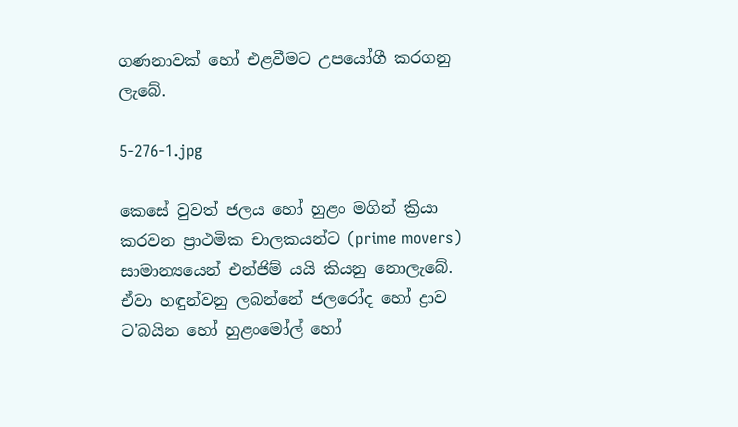ගණනාවක් හෝ එළවීමට උපයෝගී කරගනු ලැබේ.

5-276-1.jpg

කෙසේ වුවත් ජලය හෝ හුළං මගින් ක්‍රියා කරවන ප්‍රාථමික චාලකයන්ට (prime movers) සාමාන්‍යයෙන් එන්ජිම් යයි කියනු නොලැබේ. ඒවා හඳුන්වනු ලබන්නේ ජලරෝද හෝ ද්‍රාව ට'බයින හෝ හුළංමෝල් හෝ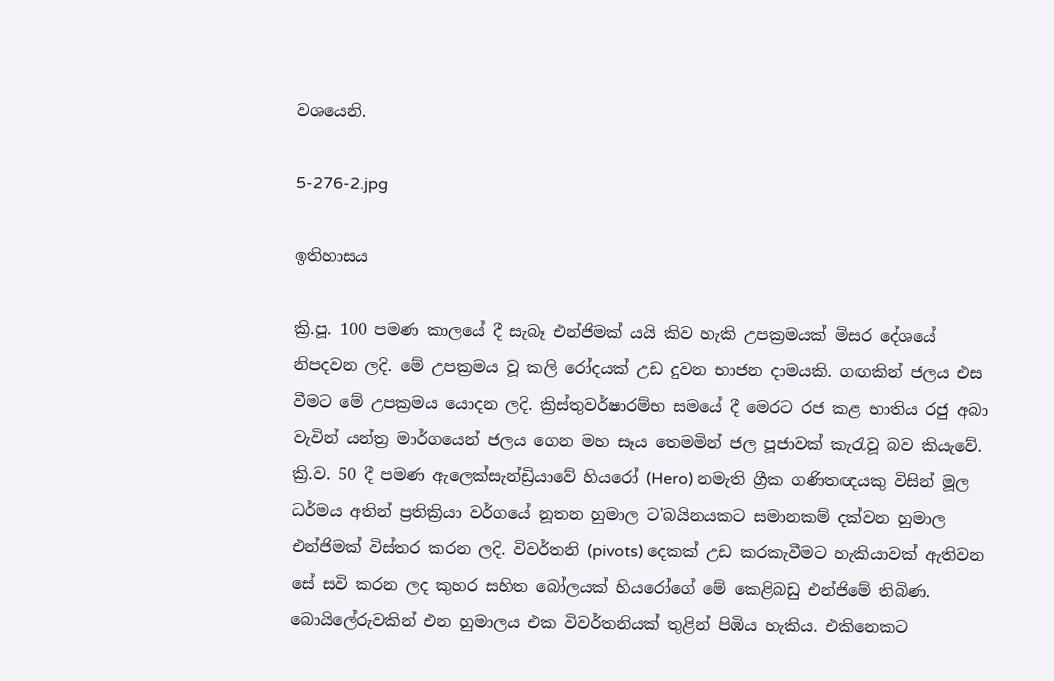වශයෙනි.

5-276-2.jpg

ඉතිහාසය

ක්‍රි.පූ. 100 පමණ කාලයේ දී සැබෑ එන්ජිමක් යයි කිව හැකි උපක්‍රමයක් මිසර දේශයේ නිපදවන ලදි. මේ උපක්‍රමය වූ කලි රෝදයක් උඩ දුවන භාජන දාමයකි. ගඟකින් ජලය එස වීමට මේ උපක්‍රමය යොදන ලදි. ක්‍රිස්තුවර්ෂාරම්භ සමයේ දී මෙරට රජ කළ භාතිය රජු අබා වැවින් යන්ත්‍ර මාර්ගයෙන් ජලය ගෙන මහ සෑය තෙමමින් ජල පූජාවක් කැරැවූ බව කියැවේ. ක්‍රි.ව. 50 දී පමණ ඇලෙක්සැන්ඩ්‍රියාවේ හියරෝ (Hero) නමැති ග්‍රීක ගණිතඥයකු විසින් මූල ධර්මය අතින් ප්‍රතික්‍රියා වර්ගයේ නූතන හුමාල ට'බයිනයකට සමානකම් දක්වන හුමාල එන්ජිමක් විස්තර කරන ලදි. විවර්තනි (pivots) දෙකක් උඩ කරකැවීමට හැකියාවක් ඇතිවන සේ සවි කරන ලද කුහර සහිත බෝලයක් හියරෝගේ මේ කෙළිබඩු එන්ජිමේ තිබිණ. බොයිලේරුවකින් එන හුමාලය එක විවර්තනියක් තුළින් පිඹිය හැකිය. එකිනෙකට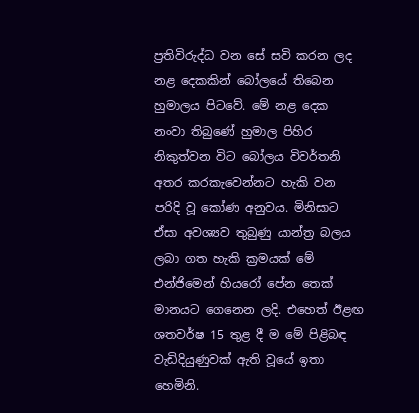ප්‍රතිවිරුද්ධ වන සේ සවි කරන ලද නළ දෙකකින් බෝලයේ තිබෙන හුමාලය පිටවේ. මේ නළ දෙක නංවා තිබුණේ හුමාල පිහිර නිකුත්වන විට බෝලය විවර්තනි අතර කරකැවෙන්නට හැකි වන පරිදි වූ කෝණ අනුවය. මිනිසාට ඒසා අවශ්‍යව තුබුණු යාන්ත්‍ර බලය ලබා ගත හැකි ක්‍රමයක් මේ එන්ජිමෙන් හියරෝ පේන තෙක් මානයට ගෙනෙන ලදි. එහෙත් ඊළඟ ශතවර්ෂ 15 තුළ දී ම මේ පිළිබඳ වැඩිදියුණුවක් ඇති වූයේ ඉතා හෙමිනි.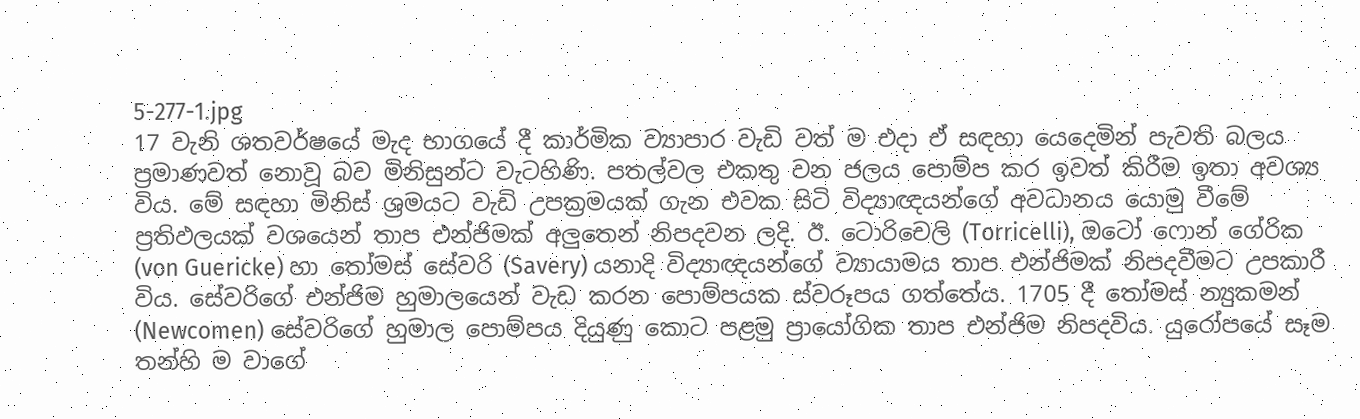5-277-1.jpg
17 වැනි ශතවර්ෂයේ මැද භාගයේ දී කාර්මික ව්‍යාපාර වැඩි වත් ම එදා ඒ සඳහා යෙදෙමින් පැවති බලය ප්‍රමාණවත් නොවූ බව මිනිසුන්ට වැටහිණි. පතල්වල එකතු වන ජලය පොම්ප කර ඉවත් කිරීම ඉතා අවශ්‍ය විය. මේ සඳහා මිනිස් ශ්‍රමයට වැඩි උපක්‍රමයක් ගැන එවක සිටි විද්‍යාඥයන්ගේ අවධානය යොමු වීමේ ප්‍රතිඵලයක් වශයෙන් තාප එන්ජිමක් අලුතෙන් නිපදවන ලදි. ඊ. ටොරිචෙලි (Torricelli), ඔටෝ ෆොන් ගේරික (von Guericke) හා තෝමස් සේවරි (Savery) යනාදි විද්‍යාඥයන්ගේ ව්‍යායාමය තාප එන්ජිමක් නිපදවීමට උපකාරී විය. සේවරිගේ එන්ජිම හුමාලයෙන් වැඩ කරන පොම්පයක ස්වරූපය ගත්තේය. 1705 දී තෝමස් න්‍යුකමන් (Newcomen) සේවරිගේ හුමාල පොම්පය දියුණු කොට පළමු ප්‍රායෝගික තාප එන්ජිම නිපදවිය. යුරෝපයේ සෑම තන්හි ම වාගේ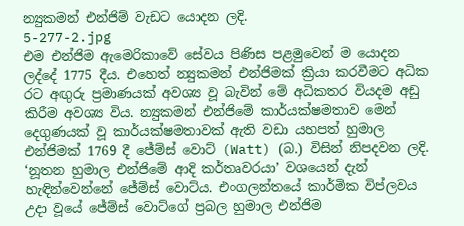න්‍යුකමන් එන්ජිම් වැඩට යොදන ලදි.
5-277-2.jpg
එම එන්ජිම ඇමෙරිකාවේ සේවය පිණිස පළමුවෙන් ම යොදන ලද්දේ 1775 දීය. එහෙත් න්‍යුකමන් එන්ජිමක් ක්‍රියා කරවීමට අධික රට අඟුරු ප්‍රමාණයක් අවශ්‍ය වූ බැවින් මේ අධිකතර වියදම අඩු කිරීම අවශ්‍ය විය. න්‍යුකමන් එන්ජිමේ කාර්යක්ෂමතාව මෙන් දෙගුණයක් වූ කාර්යක්ෂමතාවක් ඇති වඩා යහපත් හුමාල එන්ජිමක් 1769 දී ජේම්ස් වොට් (Watt) (බ.) විසින් නිපදවන ලදි. ‘නූතන හුමාල එන්ජිමේ ආදි කර්තෘවරයා’ වශයෙන් දැන් හැඳින්වෙන්නේ ජේම්ස් වොට්ය. එංගලන්තයේ කාර්මික විප්ලවය උදා වූයේ ජේම්ස් වොට්ගේ ප්‍රබල හුමාල එන්ජිම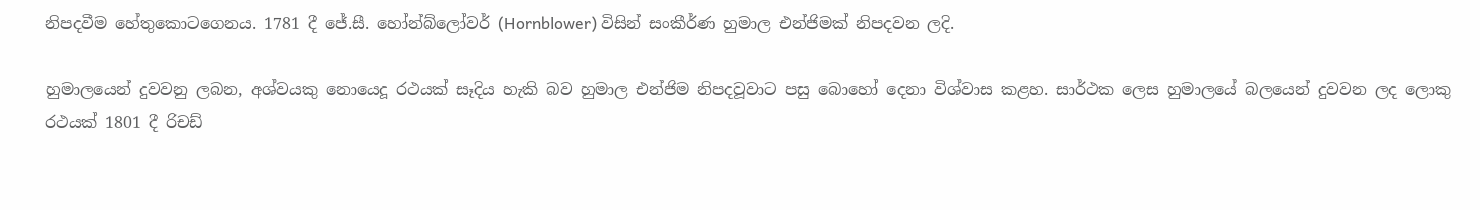නිපදවීම හේතුකොටගෙනය. 1781 දී ජේ.සී. හෝන්බ්ලෝවර් (Hornblower) විසින් සංකීර්ණ හුමාල එන්ජිමක් නිපදවන ලදි.

හුමාලයෙන් දුවවනු ලබන, අශ්වයකු නොයෙදූ රථයක් සෑදිය හැකි බව හුමාල එන්ජිම නිපදවූවාට පසු බොහෝ දෙනා විශ්වාස කළහ. සාර්ථක ලෙස හුමාලයේ බලයෙන් දුවවන ලද ලොකු රථයක් 1801 දී රිචඩ්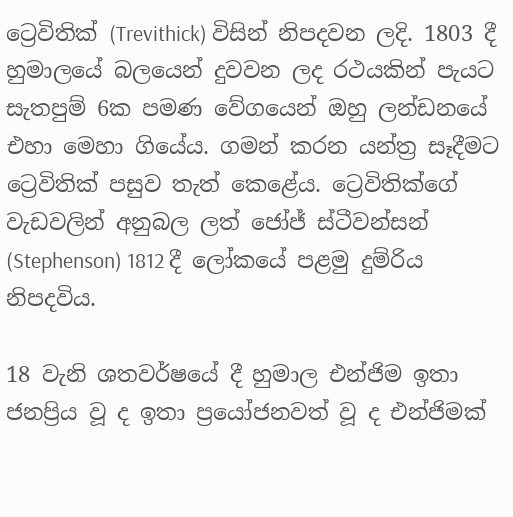ට්‍රෙවිතික් (Trevithick) විසින් නිපදවන ලදි. 1803 දී හුමාලයේ බලයෙන් දුවවන ලද රථයකින් පැයට සැතපුම් 6ක පමණ වේගයෙන් ඔහු ලන්ඩනයේ එහා මෙහා ගියේය. ගමන් කරන යන්ත්‍ර සෑදීමට ට්‍රෙවිතික් පසුව තැත් කෙළේය. ට්‍රෙවිතික්ගේ වැඩවලින් අනුබල ලත් ජෝජ් ස්ටීවන්සන් (Stephenson) 1812 දී ලෝකයේ පළමු දුම්රිය නිපදවිය.

18 වැනි ශතවර්ෂයේ දී හුමාල එන්ජිම ඉතා ජනප්‍රිය වූ ද ඉතා ප්‍රයෝජනවත් වූ ද එන්ජිමක්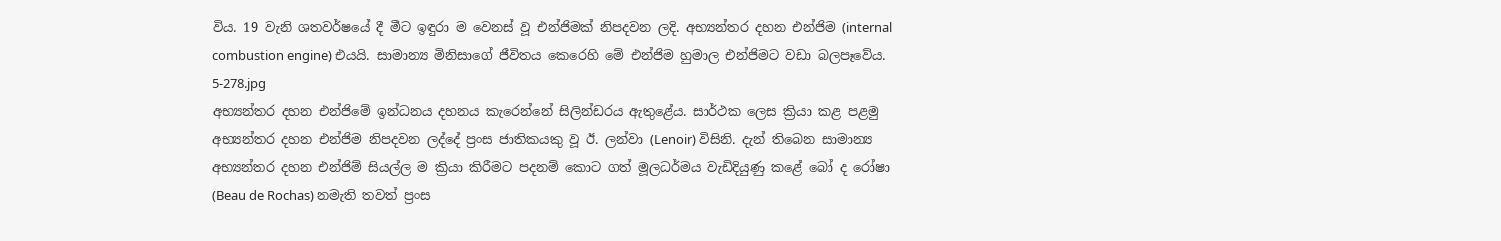විය. 19 වැනි ශතවර්ෂයේ දී මීට ඉඳුරා ම වෙනස් වූ එන්ජිමක් නිපදවන ලදි. අභ්‍යන්තර දහන එන්ජිම (internal combustion engine) එයයි. සාමාන්‍ය මිනිසාගේ ජීවිතය කෙරෙහි මේ එන්ජිම හුමාල එන්ජිමට වඩා බලපෑවේය.
5-278.jpg
අභ්‍යන්තර දහන එන්ජිමේ ඉන්ධනය දහනය කැරෙන්නේ සිලින්ඩරය ඇතුළේය. සාර්ථක ලෙස ක්‍රියා කළ පළමු අභ්‍යන්තර දහන එන්ජිම නිපදවන ලද්දේ ප්‍රංස ජාතිකයකු වූ ඊ. ලන්වා (Lenoir) විසිනි. දැන් තිබෙන සාමාන්‍ය අභ්‍යන්තර දහන එන්ජිම් සියල්ල ම ක්‍රියා කිරීමට පදනම් කොට ගත් මූලධර්මය වැඩිදියුණු කළේ බෝ ද රෝෂා (Beau de Rochas) නමැති තවත් ප්‍රංස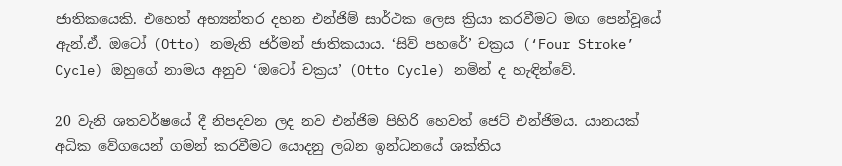ජාතිකයෙකි. එහෙත් අභ්‍යන්තර දහන එන්ජිම් සාර්ථක ලෙස ක්‍රියා කරවීමට මඟ පෙන්වූයේ ඇන්.ඒ. ඔටෝ (Otto) නමැති ජර්මන් ජාතිකයාය. ‘සිව් පහරේ’ චක්‍රය (‘Four Stroke’ Cycle) ඔහුගේ නාමය අනුව ‘ඔටෝ චක්‍රය’ (Otto Cycle) නමින් ද හැඳින්වේ.

20 වැනි ශතවර්ෂයේ දී නිපදවන ලද නව එන්ජිම පිහිරි හෙවත් ජෙට් එන්ජිමය. යානයක් අධික වේගයෙන් ගමන් කරවීමට යොදනු ලබන ඉන්ධනයේ ශක්තිය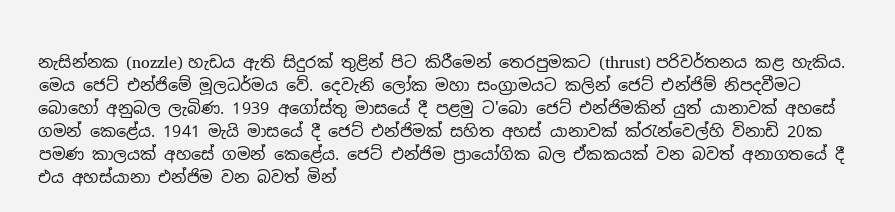නැසින්නක (nozzle) හැඩය ඇති සිදුරක් තුළින් පිට කිරීමෙන් තෙරපුමකට (thrust) පරිවර්තනය කළ හැකිය. මෙය ජෙට් එන්ජිමේ මූලධර්මය වේ. දෙවැනි ලෝක මහා සංග්‍රාමයට කලින් ජෙට් එන්ජිම් නිපදවීමට බොහෝ අනුබල ලැබිණ. 1939 අගෝස්තු මාසයේ දී පළමු ට'බො ජෙට් එන්ජිමකින් යුත් යානාවක් අහසේ ගමන් කෙළේය. 1941 මැයි මාසයේ දී ජෙට් එන්ජිමක් සහිත අහස් යානාවක් ක්රැන්වෙල්හි විනාඩි 20ක පමණ කාලයක් අහසේ ගමන් කෙළේය. ජෙට් එන්ජිම ප්‍රායෝගික බල ඒකකයක් වන බවත් අනාගතයේ දී එය අහස්යානා එන්ජිම වන බවත් මින්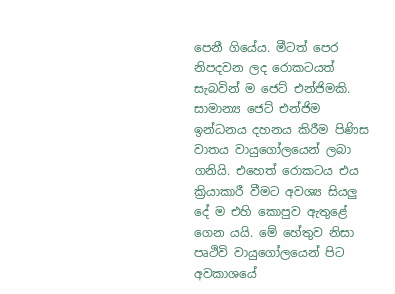පෙනී ගියේය. මීටත් පෙර නිපදවන ලද රොකටයත් සැබවින් ම ජෙට් එන්ජිමකි. සාමාන්‍ය ජෙට් එන්ජිම ඉන්ධනය දහනය කිරීම පිණිස වාතය වායුගෝලයෙන් ලබා ගනියි. එහෙත් රොකටය එය ක්‍රියාකාරී වීමට අවශ්‍ය සියලු දේ ම එහි කොපුව ඇතුළේ ගෙන යයි. මේ හේතුව නිසා පෘථිවි වායුගෝලයෙන් පිට අවකාශයේ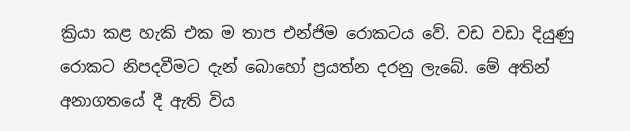ක්‍රියා කළ හැකි එක ම තාප එන්ජිම රොකටය වේ. වඩ වඩා දියුණු රොකට නිපදවීමට දැන් බොහෝ ප්‍රයත්න දරනු ලැබේ. මේ අතින් අනාගතයේ දී ඇති විය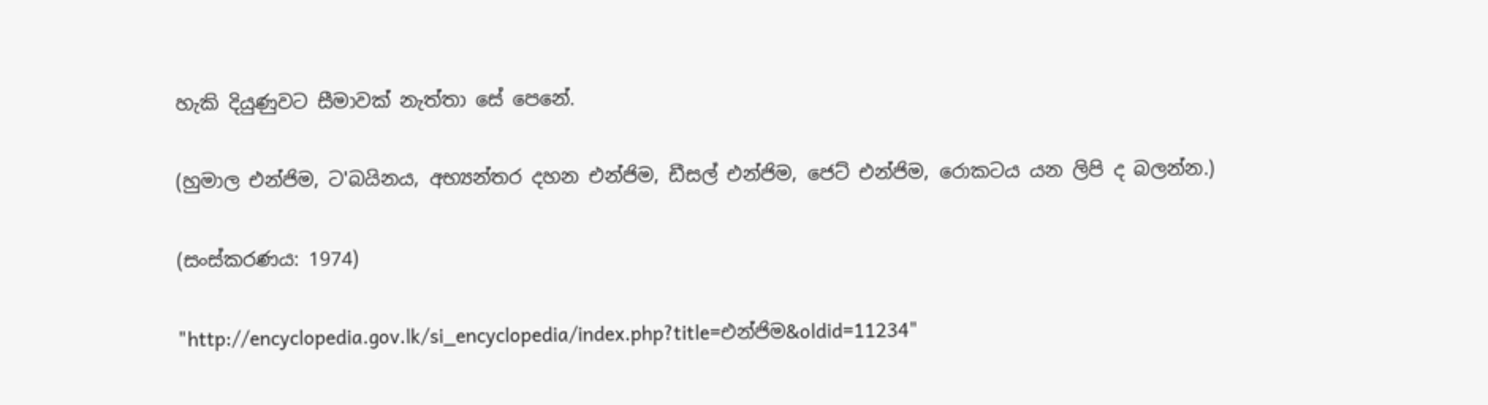හැකි දියුණුවට සීමාවක් නැත්තා සේ පෙනේ.

(හුමාල එන්ජිම, ට'බයිනය, අභ්‍යන්තර දහන එන්ජිම, ඩීසල් එන්ජිම, ජෙට් එන්ජිම, රොකටය යන ලිපි ද බලන්න.)

(සංස්කරණය: 1974)

"http://encyclopedia.gov.lk/si_encyclopedia/index.php?title=එන්ජිම&oldid=11234"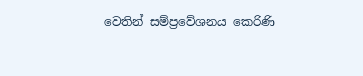වෙතින් සම්ප්‍රවේශනය කෙරිණි